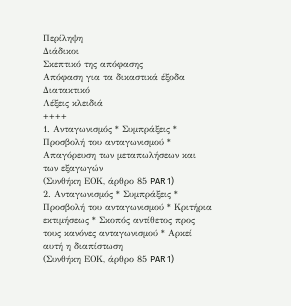Περίληψη
Διάδικοι
Σκεπτικό της απόφασης
Απόφαση για τα δικαστικά έξοδα
Διατακτικό
Λέξεις κλειδιά
++++
1. Ανταγωνισμός * Συμπράξεις * Προσβολή του ανταγωνισμού * Απαγόρευση των μεταπωλήσεων και των εξαγωγών
(Συνθήκη ΕΟΚ, άρθρο 85 PAR 1)
2. Ανταγωνισμός * Συμπράξεις * Προσβολή του ανταγωνισμού * Κριτήρια εκτιμήσεως * Σκοπός αντίθετος προς τους κανόνες ανταγωνισμού * Αρκεί αυτή η διαπίστωση
(Συνθήκη ΕΟΚ, άρθρο 85 PAR 1)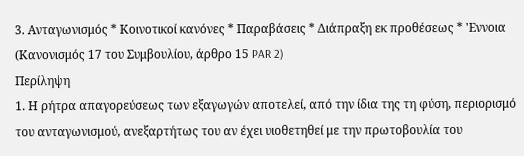3. Ανταγωνισμός * Κοινοτικοί κανόνες * Παραβάσεις * Διάπραξη εκ προθέσεως * 'Εννοια
(Κανονισμός 17 του Συμβουλίου, άρθρο 15 PAR 2)
Περίληψη
1. Η ρήτρα απαγορεύσεως των εξαγωγών αποτελεί, από την ίδια της τη φύση, περιορισμό του ανταγωνισμού, ανεξαρτήτως του αν έχει υιοθετηθεί με την πρωτοβουλία του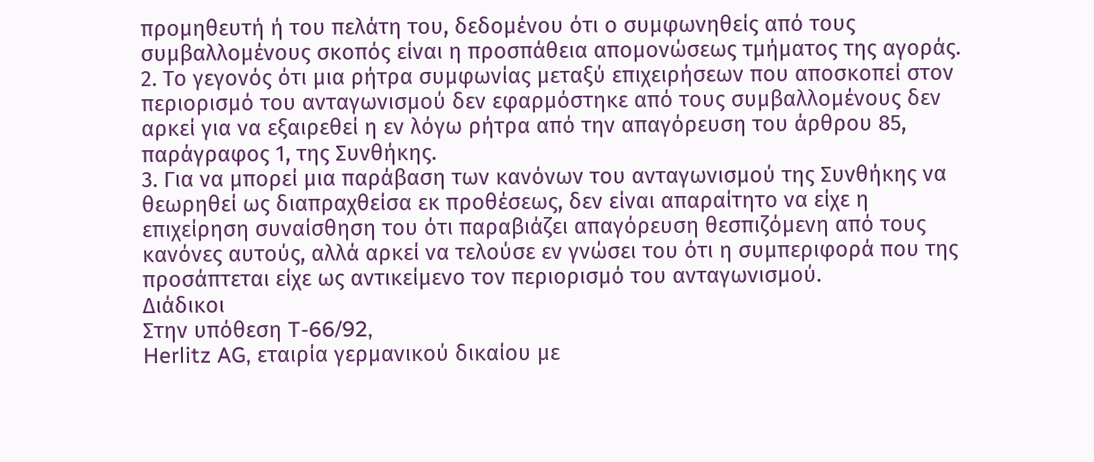προμηθευτή ή του πελάτη του, δεδομένου ότι ο συμφωνηθείς από τους συμβαλλομένους σκοπός είναι η προσπάθεια απομονώσεως τμήματος της αγοράς.
2. Το γεγονός ότι μια ρήτρα συμφωνίας μεταξύ επιχειρήσεων που αποσκοπεί στον περιορισμό του ανταγωνισμού δεν εφαρμόστηκε από τους συμβαλλομένους δεν αρκεί για να εξαιρεθεί η εν λόγω ρήτρα από την απαγόρευση του άρθρου 85, παράγραφος 1, της Συνθήκης.
3. Για να μπορεί μια παράβαση των κανόνων του ανταγωνισμού της Συνθήκης να θεωρηθεί ως διαπραχθείσα εκ προθέσεως, δεν είναι απαραίτητο να είχε η επιχείρηση συναίσθηση του ότι παραβιάζει απαγόρευση θεσπιζόμενη από τους κανόνες αυτούς, αλλά αρκεί να τελούσε εν γνώσει του ότι η συμπεριφορά που της προσάπτεται είχε ως αντικείμενο τον περιορισμό του ανταγωνισμού.
Διάδικοι
Στην υπόθεση T-66/92,
Herlitz AG, εταιρία γερμανικού δικαίου με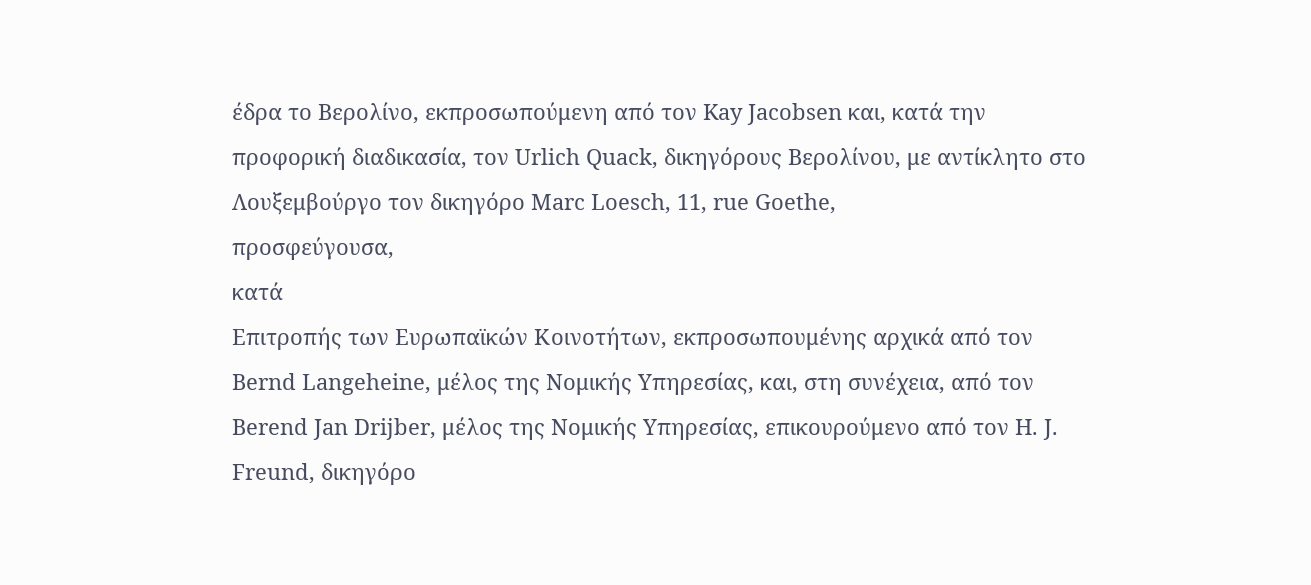έδρα το Βερολίνο, εκπροσωπούμενη από τον Kay Jacobsen και, κατά την προφορική διαδικασία, τον Urlich Quack, δικηγόρους Βερολίνου, με αντίκλητο στο Λουξεμβούργο τον δικηγόρο Marc Loesch, 11, rue Goethe,
προσφεύγουσα,
κατά
Επιτροπής των Ευρωπαϊκών Κοινοτήτων, εκπροσωπουμένης αρχικά από τον Bernd Langeheine, μέλος της Νομικής Υπηρεσίας, και, στη συνέχεια, από τον Berend Jan Drijber, μέλος της Νομικής Υπηρεσίας, επικουρούμενο από τον H. J. Freund, δικηγόρο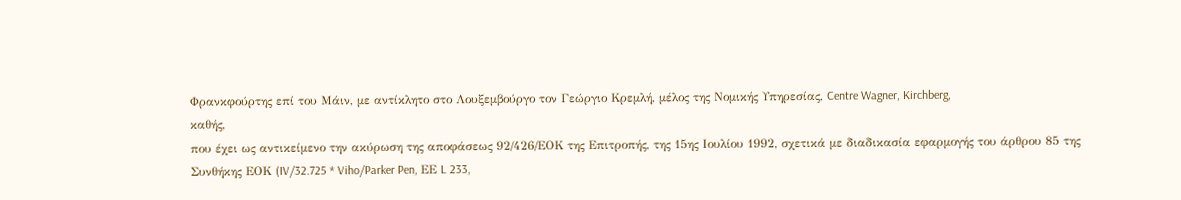Φρανκφούρτης επί του Μάιν, με αντίκλητο στο Λουξεμβούργο τον Γεώργιο Κρεμλή, μέλος της Νομικής Υπηρεσίας, Centre Wagner, Kirchberg,
καθής,
που έχει ως αντικείμενο την ακύρωση της αποφάσεως 92/426/ΕΟΚ της Επιτροπής, της 15ης Ιουλίου 1992, σχετικά με διαδικασία εφαρμογής του άρθρου 85 της Συνθήκης ΕΟΚ (IV/32.725 * Viho/Parker Pen, ΕΕ L 233,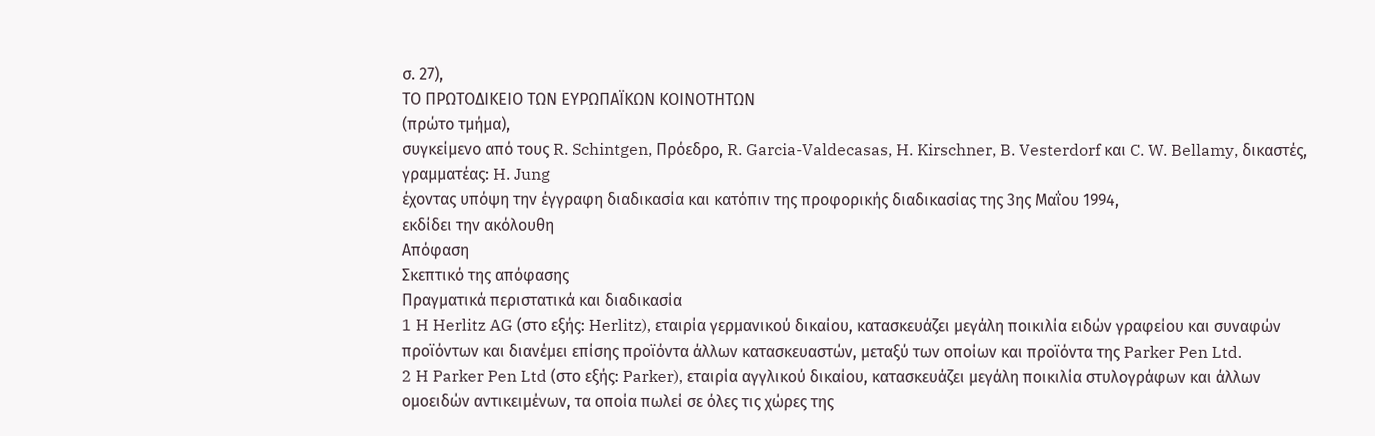σ. 27),
ΤΟ ΠΡΩΤΟΔΙΚΕΙΟ ΤΩΝ ΕΥΡΩΠΑΪΚΩΝ ΚΟΙΝΟΤΗΤΩΝ
(πρώτο τμήμα),
συγκείμενο από τους R. Schintgen, Πρόεδρο, R. Garcia-Valdecasas, H. Kirschner, B. Vesterdorf και C. W. Bellamy, δικαστές,
γραμματέας: H. Jung
έχοντας υπόψη την έγγραφη διαδικασία και κατόπιν της προφορικής διαδικασίας της 3ης Μαΐου 1994,
εκδίδει την ακόλουθη
Απόφαση
Σκεπτικό της απόφασης
Πραγματικά περιστατικά και διαδικασία
1 H Herlitz AG (στο εξής: Herlitz), εταιρία γερμανικού δικαίου, κατασκευάζει μεγάλη ποικιλία ειδών γραφείου και συναφών προϊόντων και διανέμει επίσης προϊόντα άλλων κατασκευαστών, μεταξύ των οποίων και προϊόντα της Parker Pen Ltd.
2 H Parker Pen Ltd (στο εξής: Parker), εταιρία αγγλικού δικαίου, κατασκευάζει μεγάλη ποικιλία στυλογράφων και άλλων ομοειδών αντικειμένων, τα οποία πωλεί σε όλες τις χώρες της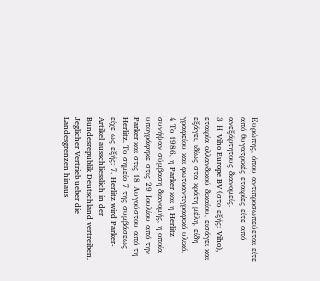Ευρώπης, όπου αντιπροσωπεύεται είτε από θυγατρικές εταιρίες είτε από ανεξάρτητους διανομείς.
3 Η Viho Europe BV (στο εξής: Viho), εταιρία ολλανδικού δικαίου, εισάγει και εξάγει, ιδίως στα κράτη μέλη, είδη γραφείου και φωτοαντιγραφικό υλικό.
4 Το 1986, η Parker και η Herlitz συνήψαν σύμβαση διανομής, η οποία υπογράφηκε στις 29 Ιουλίου από την Parker και στις 18 Αυγούστου από τη Herlitz. Το σημείο 7 της συμβάσεως είχε ως εξής: 7. Herlitz wird Parker-Artikel ausschliesslich in der Bundesrepublik Deutschland vertreiben. Jeglicher Vertrieb ueber die Landesgrenzen hinaus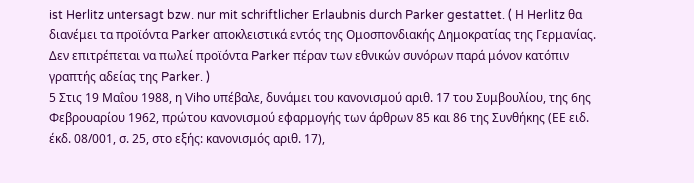ist Herlitz untersagt bzw. nur mit schriftlicher Erlaubnis durch Parker gestattet. ( Η Herlitz θα διανέμει τα προϊόντα Parker αποκλειστικά εντός της Ομοσπονδιακής Δημοκρατίας της Γερμανίας. Δεν επιτρέπεται να πωλεί προϊόντα Parker πέραν των εθνικών συνόρων παρά μόνον κατόπιν γραπτής αδείας της Parker. )
5 Στις 19 Μαΐου 1988, η Viho υπέβαλε, δυνάμει του κανονισμού αριθ. 17 του Συμβουλίου, της 6ης Φεβρουαρίου 1962, πρώτου κανονισμού εφαρμογής των άρθρων 85 και 86 της Συνθήκης (ΕΕ ειδ. έκδ. 08/001, σ. 25, στο εξής: κανονισμός αριθ. 17),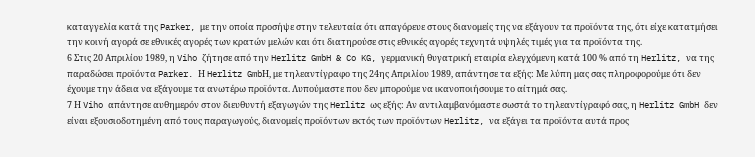καταγγελία κατά της Parker, με την οποία προσήψε στην τελευταία ότι απαγόρευε στους διανομείς της να εξάγουν τα προϊόντα της, ότι είχε κατατμήσει την κοινή αγορά σε εθνικές αγορές των κρατών μελών και ότι διατηρούσε στις εθνικές αγορές τεχνητά υψηλές τιμές για τα προϊόντα της.
6 Στις 20 Απριλίου 1989, η Viho ζήτησε από την Herlitz GmbH & Co KG, γερμανική θυγατρική εταιρία ελεγχόμενη κατά 100 % από τη Herlitz, να της παραδώσει προϊόντα Parker. Η Herlitz GmbΗ, με τηλεαντίγραφο της 24ης Απριλίου 1989, απάντησε τα εξής: Με λύπη μας σας πληροφορούμε ότι δεν έχουμε την άδεια να εξάγουμε τα ανωτέρω προϊόντα. Λυπούμαστε που δεν μπορούμε να ικανοποιήσουμε το αίτημά σας.
7 Η Viho απάντησε αυθημερόν στον διευθυντή εξαγωγών της Herlitz ως εξής: Αν αντιλαμβανόμαστε σωστά το τηλεαντίγραφό σας, η Herlitz GmbH δεν είναι εξουσιοδοτημένη από τους παραγωγούς, διανομείς προϊόντων εκτός των προϊόντων Herlitz, να εξάγει τα προϊόντα αυτά προς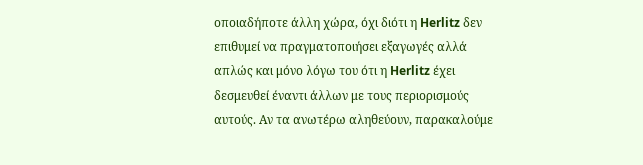οποιαδήποτε άλλη χώρα, όχι διότι η Herlitz δεν επιθυμεί να πραγματοποιήσει εξαγωγές αλλά απλώς και μόνο λόγω του ότι η Herlitz έχει δεσμευθεί έναντι άλλων με τους περιορισμούς αυτούς. Αν τα ανωτέρω αληθεύουν, παρακαλούμε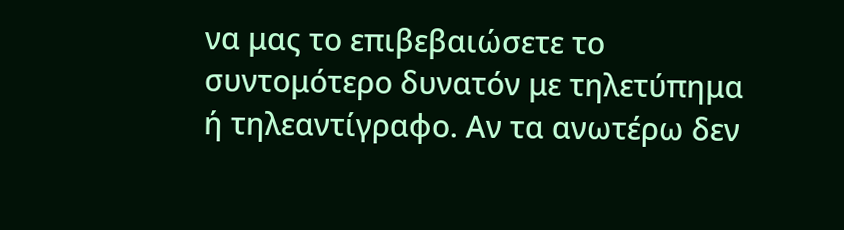να μας το επιβεβαιώσετε το συντομότερο δυνατόν με τηλετύπημα ή τηλεαντίγραφο. Αν τα ανωτέρω δεν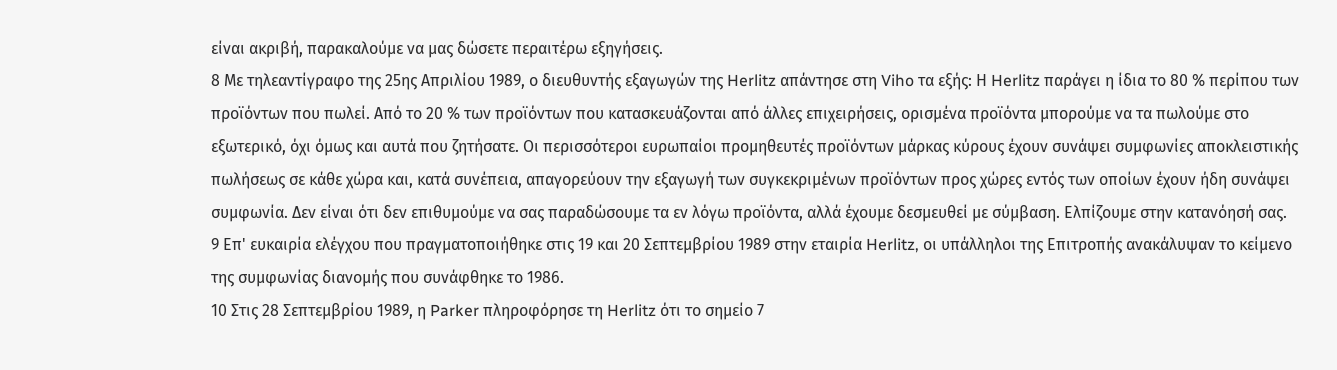είναι ακριβή, παρακαλούμε να μας δώσετε περαιτέρω εξηγήσεις.
8 Με τηλεαντίγραφο της 25ης Απριλίου 1989, ο διευθυντής εξαγωγών της Herlitz απάντησε στη Viho τα εξής: Η Herlitz παράγει η ίδια το 80 % περίπου των προϊόντων που πωλεί. Από το 20 % των προϊόντων που κατασκευάζονται από άλλες επιχειρήσεις, ορισμένα προϊόντα μπορούμε να τα πωλούμε στο εξωτερικό, όχι όμως και αυτά που ζητήσατε. Οι περισσότεροι ευρωπαίοι προμηθευτές προϊόντων μάρκας κύρους έχουν συνάψει συμφωνίες αποκλειστικής πωλήσεως σε κάθε χώρα και, κατά συνέπεια, απαγορεύουν την εξαγωγή των συγκεκριμένων προϊόντων προς χώρες εντός των οποίων έχουν ήδη συνάψει συμφωνία. Δεν είναι ότι δεν επιθυμούμε να σας παραδώσουμε τα εν λόγω προϊόντα, αλλά έχουμε δεσμευθεί με σύμβαση. Ελπίζουμε στην κατανόησή σας.
9 Επ' ευκαιρία ελέγχου που πραγματοποιήθηκε στις 19 και 20 Σεπτεμβρίου 1989 στην εταιρία Herlitz, οι υπάλληλοι της Επιτροπής ανακάλυψαν το κείμενο της συμφωνίας διανομής που συνάφθηκε το 1986.
10 Στις 28 Σεπτεμβρίου 1989, η Parker πληροφόρησε τη Herlitz ότι το σημείο 7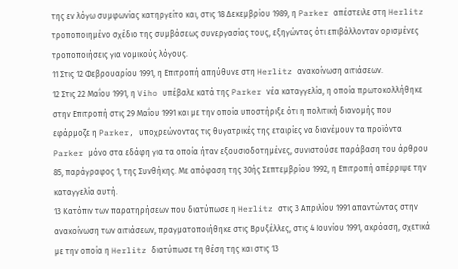της εν λόγω συμφωνίας κατηργείτο και, στις 18 Δεκεμβρίου 1989, η Parker απέστειλε στη Herlitz τροποποιημένο σχέδιο της συμβάσεως συνεργασίας τους, εξηγώντας ότι επιβάλλονταν ορισμένες τροποποιήσεις για νομικούς λόγους.
11 Στις 12 Φεβρουαρίου 1991, η Επιτροπή απηύθυνε στη Herlitz ανακοίνωση αιτιάσεων.
12 Στις 22 Μαΐου 1991, η Viho υπέβαλε κατά της Parker νέα καταγγελία, η οποία πρωτοκολλήθηκε στην Επιτροπή στις 29 Μαΐου 1991 και με την οποία υποστήριξε ότι η πολιτική διανομής που εφάρμοζε η Parker, υποχρεώνοντας τις θυγατρικές της εταιρίες να διανέμουν τα προϊόντα Parker μόνο στα εδάφη για τα οποία ήταν εξουσιοδοτημένες, συνιστούσε παράβαση του άρθρου 85, παράγραφος 1, της Συνθήκης. Με απόφαση της 30ής Σεπτεμβρίου 1992, η Επιτροπή απέρριψε την καταγγελία αυτή.
13 Κατόπιν των παρατηρήσεων που διατύπωσε η Herlitz στις 3 Απριλίου 1991 απαντώντας στην ανακοίνωση των αιτιάσεων, πραγματοποιήθηκε στις Βρυξέλλες, στις 4 Ιουνίου 1991, ακρόαση, σχετικά με την οποία η Herlitz διατύπωσε τη θέση της και στις 13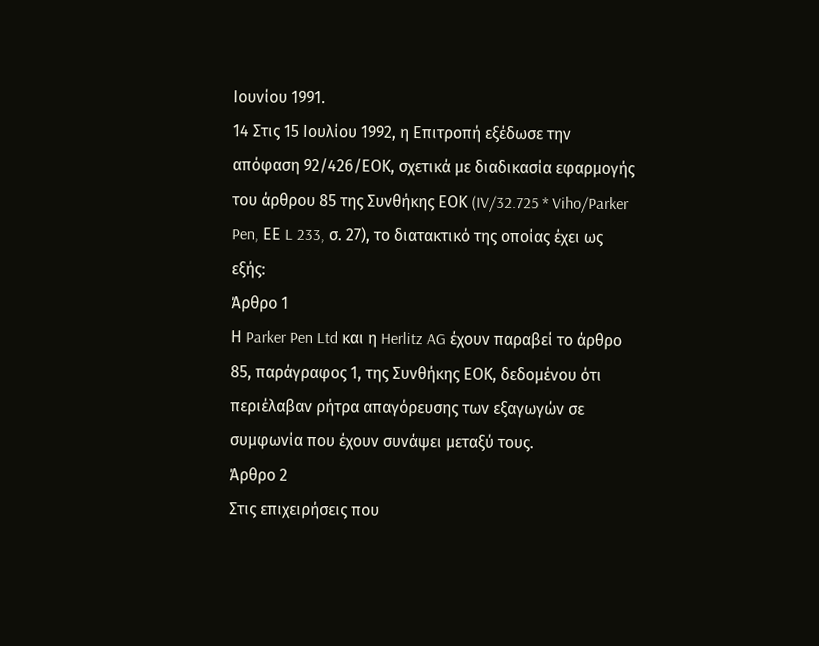Ιουνίου 1991.
14 Στις 15 Ιουλίου 1992, η Επιτροπή εξέδωσε την απόφαση 92/426/ΕΟΚ, σχετικά με διαδικασία εφαρμογής του άρθρου 85 της Συνθήκης ΕΟΚ (IV/32.725 * Viho/Parker Pen, ΕΕ L 233, σ. 27), το διατακτικό της οποίας έχει ως εξής:
Άρθρο 1
Η Parker Pen Ltd και η Herlitz AG έχουν παραβεί το άρθρο 85, παράγραφος 1, της Συνθήκης ΕΟΚ, δεδομένου ότι περιέλαβαν ρήτρα απαγόρευσης των εξαγωγών σε συμφωνία που έχουν συνάψει μεταξύ τους.
Άρθρο 2
Στις επιχειρήσεις που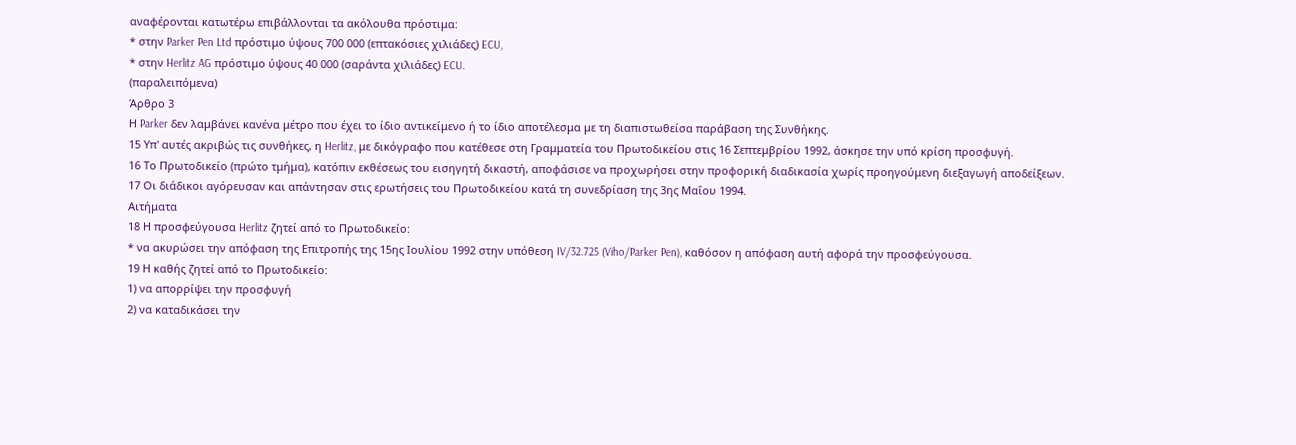αναφέρονται κατωτέρω επιβάλλονται τα ακόλουθα πρόστιμα:
* στην Parker Pen Ltd πρόστιμο ύψους 700 000 (επτακόσιες χιλιάδες) ECU,
* στην Herlitz AG πρόστιμο ύψους 40 000 (σαράντα χιλιάδες) ECU.
(παραλειπόμενα)
Άρθρο 3
Η Parker δεν λαμβάνει κανένα μέτρο που έχει το ίδιο αντικείμενο ή το ίδιο αποτέλεσμα με τη διαπιστωθείσα παράβαση της Συνθήκης.
15 Υπ' αυτές ακριβώς τις συνθήκες, η Herlitz, με δικόγραφο που κατέθεσε στη Γραμματεία του Πρωτοδικείου στις 16 Σεπτεμβρίου 1992, άσκησε την υπό κρίση προσφυγή.
16 Το Πρωτοδικείο (πρώτο τμήμα), κατόπιν εκθέσεως του εισηγητή δικαστή, αποφάσισε να προχωρήσει στην προφορική διαδικασία χωρίς προηγούμενη διεξαγωγή αποδείξεων.
17 Οι διάδικοι αγόρευσαν και απάντησαν στις ερωτήσεις του Πρωτοδικείου κατά τη συνεδρίαση της 3ης Μαΐου 1994.
Αιτήματα
18 Η προσφεύγουσα Herlitz ζητεί από το Πρωτοδικείο:
* να ακυρώσει την απόφαση της Επιτροπής της 15ης Ιουλίου 1992 στην υπόθεση IV/32.725 (Viho/Parker Pen), καθόσον η απόφαση αυτή αφορά την προσφεύγουσα.
19 Η καθής ζητεί από το Πρωτοδικείο:
1) να απορρίψει την προσφυγή
2) να καταδικάσει την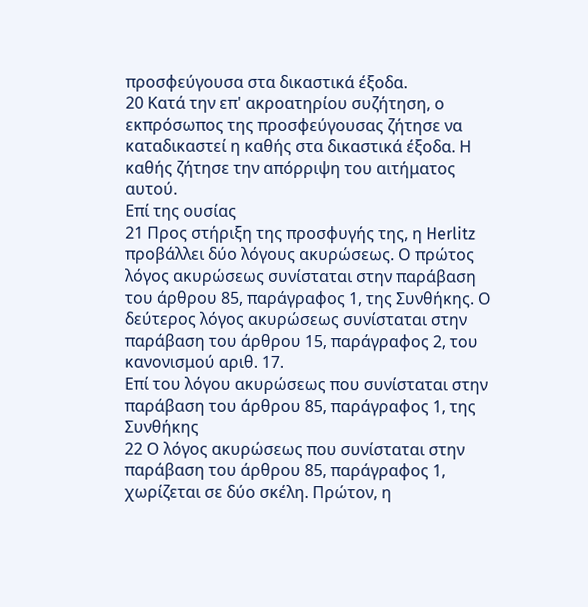προσφεύγουσα στα δικαστικά έξοδα.
20 Κατά την επ' ακροατηρίου συζήτηση, ο εκπρόσωπος της προσφεύγουσας ζήτησε να καταδικαστεί η καθής στα δικαστικά έξοδα. Η καθής ζήτησε την απόρριψη του αιτήματος αυτού.
Επί της ουσίας
21 Προς στήριξη της προσφυγής της, η Herlitz προβάλλει δύο λόγους ακυρώσεως. Ο πρώτος λόγος ακυρώσεως συνίσταται στην παράβαση του άρθρου 85, παράγραφος 1, της Συνθήκης. Ο δεύτερος λόγος ακυρώσεως συνίσταται στην παράβαση του άρθρου 15, παράγραφος 2, του κανονισμού αριθ. 17.
Επί του λόγου ακυρώσεως που συνίσταται στην παράβαση του άρθρου 85, παράγραφος 1, της Συνθήκης
22 Ο λόγος ακυρώσεως που συνίσταται στην παράβαση του άρθρου 85, παράγραφος 1, χωρίζεται σε δύο σκέλη. Πρώτον, η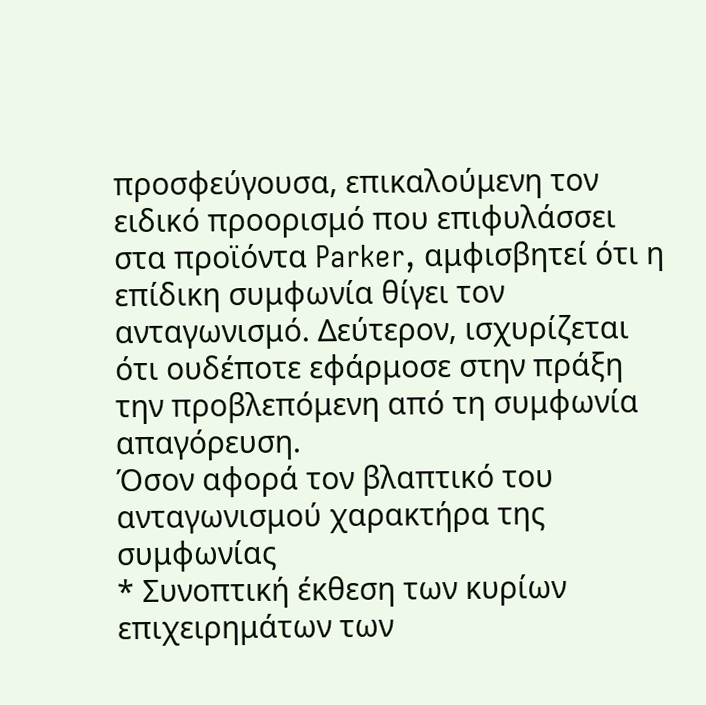προσφεύγουσα, επικαλούμενη τον ειδικό προορισμό που επιφυλάσσει στα προϊόντα Parker, αμφισβητεί ότι η επίδικη συμφωνία θίγει τον ανταγωνισμό. Δεύτερον, ισχυρίζεται ότι ουδέποτε εφάρμοσε στην πράξη την προβλεπόμενη από τη συμφωνία απαγόρευση.
Όσον αφορά τον βλαπτικό του ανταγωνισμού χαρακτήρα της συμφωνίας
* Συνοπτική έκθεση των κυρίων επιχειρημάτων των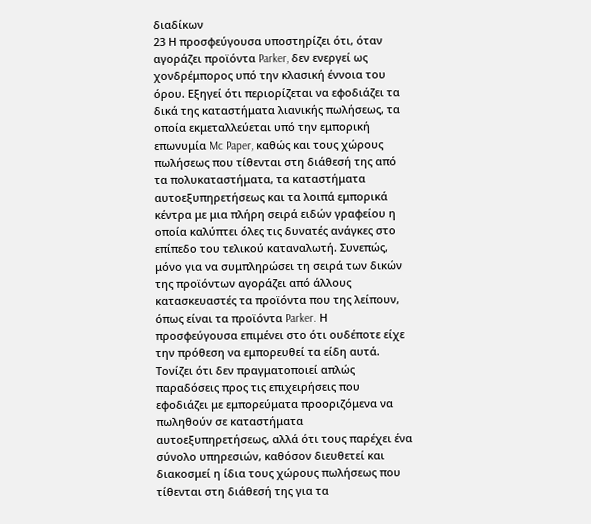διαδίκων
23 Η προσφεύγουσα υποστηρίζει ότι, όταν αγοράζει προϊόντα Parker, δεν ενεργεί ως χονδρέμπορος υπό την κλασική έννοια του όρου. Εξηγεί ότι περιορίζεται να εφοδιάζει τα δικά της καταστήματα λιανικής πωλήσεως, τα οποία εκμεταλλεύεται υπό την εμπορική επωνυμία Mc Paper, καθώς και τους χώρους πωλήσεως που τίθενται στη διάθεσή της από τα πολυκαταστήματα, τα καταστήματα αυτοεξυπηρετήσεως και τα λοιπά εμπορικά κέντρα με μια πλήρη σειρά ειδών γραφείου η οποία καλύπτει όλες τις δυνατές ανάγκες στο επίπεδο του τελικού καταναλωτή. Συνεπώς, μόνο για να συμπληρώσει τη σειρά των δικών της προϊόντων αγοράζει από άλλους κατασκευαστές τα προϊόντα που της λείπουν, όπως είναι τα προϊόντα Parker. Η προσφεύγουσα επιμένει στο ότι ουδέποτε είχε την πρόθεση να εμπορευθεί τα είδη αυτά. Τονίζει ότι δεν πραγματοποιεί απλώς παραδόσεις προς τις επιχειρήσεις που εφοδιάζει με εμπορεύματα προοριζόμενα να πωληθούν σε καταστήματα αυτοεξυπηρετήσεως, αλλά ότι τους παρέχει ένα σύνολο υπηρεσιών, καθόσον διευθετεί και διακοσμεί η ίδια τους χώρους πωλήσεως που τίθενται στη διάθεσή της για τα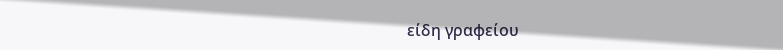είδη γραφείου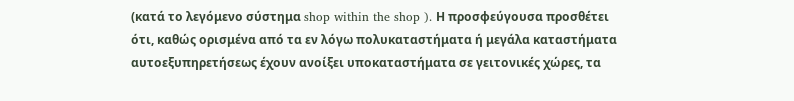(κατά το λεγόμενο σύστημα shop within the shop ). Η προσφεύγουσα προσθέτει ότι, καθώς ορισμένα από τα εν λόγω πολυκαταστήματα ή μεγάλα καταστήματα αυτοεξυπηρετήσεως έχουν ανοίξει υποκαταστήματα σε γειτονικές χώρες, τα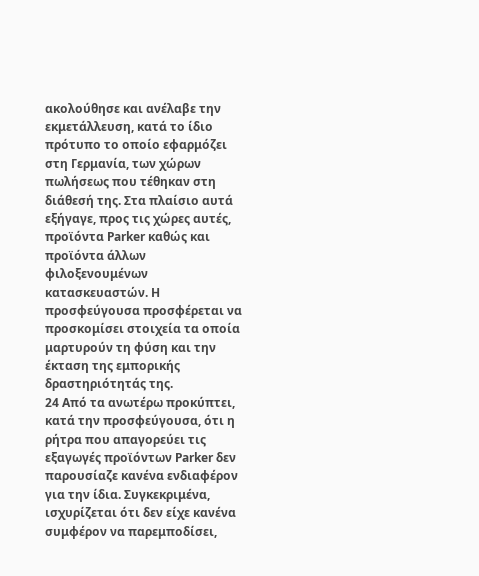ακολούθησε και ανέλαβε την εκμετάλλευση, κατά το ίδιο πρότυπο το οποίο εφαρμόζει στη Γερμανία, των χώρων πωλήσεως που τέθηκαν στη διάθεσή της. Στα πλαίσιο αυτά εξήγαγε, προς τις χώρες αυτές, προϊόντα Parker καθώς και προϊόντα άλλων φιλοξενουμένων κατασκευαστών. Η προσφεύγουσα προσφέρεται να προσκομίσει στοιχεία τα οποία μαρτυρούν τη φύση και την έκταση της εμπορικής δραστηριότητάς της.
24 Από τα ανωτέρω προκύπτει, κατά την προσφεύγουσα, ότι η ρήτρα που απαγορεύει τις εξαγωγές προϊόντων Parker δεν παρουσίαζε κανένα ενδιαφέρον για την ίδια. Συγκεκριμένα, ισχυρίζεται ότι δεν είχε κανένα συμφέρον να παρεμποδίσει,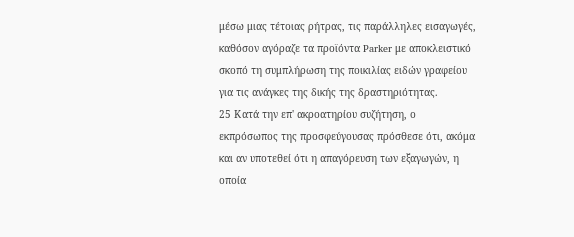μέσω μιας τέτοιας ρήτρας, τις παράλληλες εισαγωγές, καθόσον αγόραζε τα προϊόντα Parker με αποκλειστικό σκοπό τη συμπλήρωση της ποικιλίας ειδών γραφείου για τις ανάγκες της δικής της δραστηριότητας.
25 Κατά την επ' ακροατηρίου συζήτηση, ο εκπρόσωπος της προσφεύγουσας πρόσθεσε ότι, ακόμα και αν υποτεθεί ότι η απαγόρευση των εξαγωγών, η οποία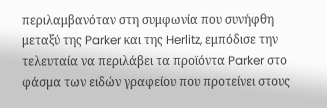περιλαμβανόταν στη συμφωνία που συνήφθη μεταξύ της Parker και της Herlitz, εμπόδισε την τελευταία να περιλάβει τα προϊόντα Parker στο φάσμα των ειδών γραφείου που προτείνει στους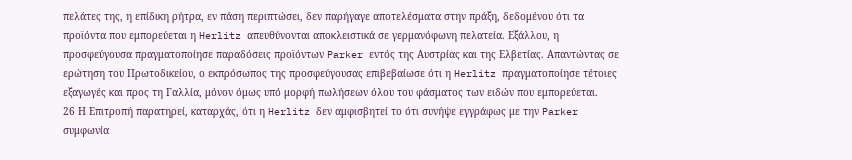πελάτες της, η επίδικη ρήτρα, εν πάση περιπτώσει, δεν παρήγαγε αποτελέσματα στην πράξη, δεδομένου ότι τα προϊόντα που εμπορεύεται η Herlitz απευθύνονται αποκλειστικά σε γερμανόφωνη πελατεία. Εξάλλου, η προσφεύγουσα πραγματοποίησε παραδόσεις προϊόντων Parker εντός της Αυστρίας και της Ελβετίας. Απαντώντας σε ερώτηση του Πρωτοδικείου, ο εκπρόσωπος της προσφεύγουσας επιβεβαίωσε ότι η Herlitz πραγματοποίησε τέτοιες εξαγωγές και προς τη Γαλλία, μόνον όμως υπό μορφή πωλήσεων όλου του φάσματος των ειδών που εμπορεύεται.
26 Η Επιτροπή παρατηρεί, καταρχάς, ότι η Herlitz δεν αμφισβητεί το ότι συνήψε εγγράφως με την Parker συμφωνία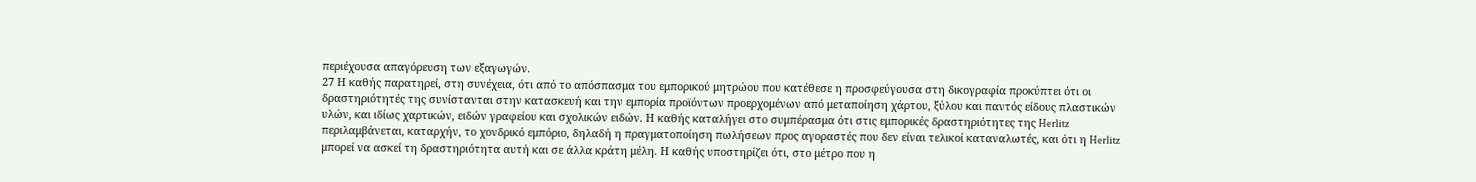περιέχουσα απαγόρευση των εξαγωγών.
27 Η καθής παρατηρεί, στη συνέχεια, ότι από το απόσπασμα του εμπορικού μητρώου που κατέθεσε η προσφεύγουσα στη δικογραφία προκύπτει ότι οι δραστηριότητές της συνίστανται στην κατασκευή και την εμπορία προϊόντων προερχομένων από μεταποίηση χάρτου, ξύλου και παντός είδους πλαστικών υλών, και ιδίως χαρτικών, ειδών γραφείου και σχολικών ειδών. Η καθής καταλήγει στο συμπέρασμα ότι στις εμπορικές δραστηριότητες της Herlitz περιλαμβάνεται, καταρχήν, το χονδρικό εμπόριο, δηλαδή η πραγματοποίηση πωλήσεων προς αγοραστές που δεν είναι τελικοί καταναλωτές, και ότι η Herlitz μπορεί να ασκεί τη δραστηριότητα αυτή και σε άλλα κράτη μέλη. Η καθής υποστηρίζει ότι, στο μέτρο που η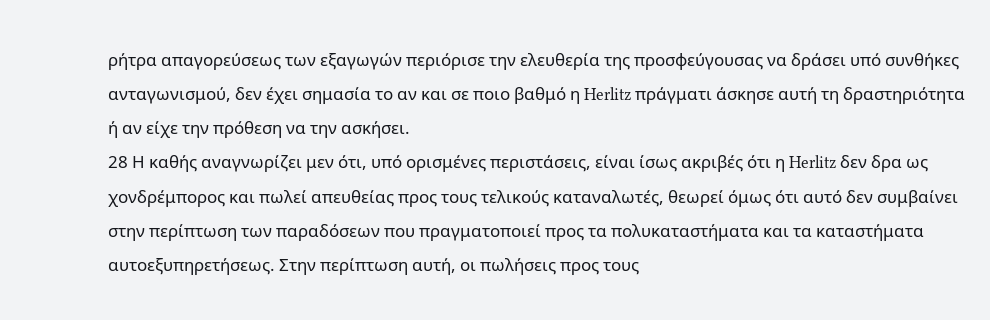ρήτρα απαγορεύσεως των εξαγωγών περιόρισε την ελευθερία της προσφεύγουσας να δράσει υπό συνθήκες ανταγωνισμού, δεν έχει σημασία το αν και σε ποιο βαθμό η Herlitz πράγματι άσκησε αυτή τη δραστηριότητα ή αν είχε την πρόθεση να την ασκήσει.
28 Η καθής αναγνωρίζει μεν ότι, υπό ορισμένες περιστάσεις, είναι ίσως ακριβές ότι η Herlitz δεν δρα ως χονδρέμπορος και πωλεί απευθείας προς τους τελικούς καταναλωτές, θεωρεί όμως ότι αυτό δεν συμβαίνει στην περίπτωση των παραδόσεων που πραγματοποιεί προς τα πολυκαταστήματα και τα καταστήματα αυτοεξυπηρετήσεως. Στην περίπτωση αυτή, οι πωλήσεις προς τους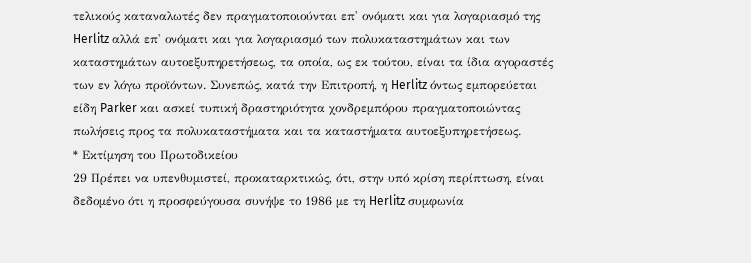τελικούς καταναλωτές δεν πραγματοποιούνται επ' ονόματι και για λογαριασμό της Herlitz αλλά επ' ονόματι και για λογαριασμό των πολυκαταστημάτων και των καταστημάτων αυτοεξυπηρετήσεως, τα οποία, ως εκ τούτου, είναι τα ίδια αγοραστές των εν λόγω προϊόντων. Συνεπώς, κατά την Επιτροπή, η Herlitz όντως εμπορεύεται είδη Parker και ασκεί τυπική δραστηριότητα χονδρεμπόρου πραγματοποιώντας πωλήσεις προς τα πολυκαταστήματα και τα καταστήματα αυτοεξυπηρετήσεως.
* Εκτίμηση του Πρωτοδικείου
29 Πρέπει να υπενθυμιστεί, προκαταρκτικώς, ότι, στην υπό κρίση περίπτωση, είναι δεδομένο ότι η προσφεύγουσα συνήψε το 1986 με τη Herlitz συμφωνία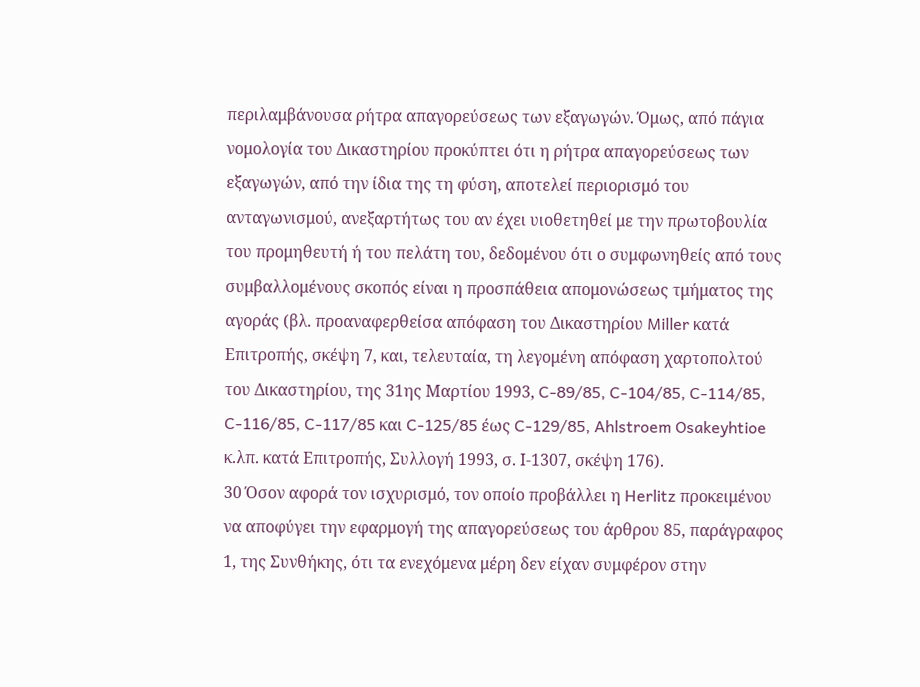περιλαμβάνουσα ρήτρα απαγορεύσεως των εξαγωγών. Όμως, από πάγια νομολογία του Δικαστηρίου προκύπτει ότι η ρήτρα απαγορεύσεως των εξαγωγών, από την ίδια της τη φύση, αποτελεί περιορισμό του ανταγωνισμού, ανεξαρτήτως του αν έχει υιοθετηθεί με την πρωτοβουλία του προμηθευτή ή του πελάτη του, δεδομένου ότι ο συμφωνηθείς από τους συμβαλλομένους σκοπός είναι η προσπάθεια απομονώσεως τμήματος της αγοράς (βλ. προαναφερθείσα απόφαση του Δικαστηρίου Miller κατά Επιτροπής, σκέψη 7, και, τελευταία, τη λεγομένη απόφαση χαρτοπολτού του Δικαστηρίου, της 31ης Μαρτίου 1993, C-89/85, C-104/85, C-114/85, C-116/85, C-117/85 και C-125/85 έως C-129/85, Ahlstroem Osakeyhtioe κ.λπ. κατά Επιτροπής, Συλλογή 1993, σ. Ι-1307, σκέψη 176).
30 Όσον αφορά τον ισχυρισμό, τον οποίο προβάλλει η Herlitz προκειμένου να αποφύγει την εφαρμογή της απαγορεύσεως του άρθρου 85, παράγραφος 1, της Συνθήκης, ότι τα ενεχόμενα μέρη δεν είχαν συμφέρον στην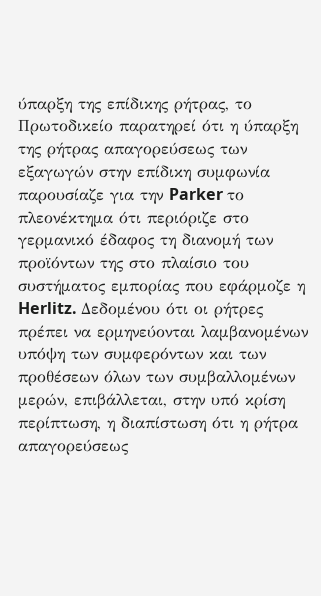ύπαρξη της επίδικης ρήτρας, το Πρωτοδικείο παρατηρεί ότι η ύπαρξη της ρήτρας απαγορεύσεως των εξαγωγών στην επίδικη συμφωνία παρουσίαζε για την Parker το πλεονέκτημα ότι περιόριζε στο γερμανικό έδαφος τη διανομή των προϊόντων της στο πλαίσιο του συστήματος εμπορίας που εφάρμοζε η Herlitz. Δεδομένου ότι οι ρήτρες πρέπει να ερμηνεύονται λαμβανομένων υπόψη των συμφερόντων και των προθέσεων όλων των συμβαλλομένων μερών, επιβάλλεται, στην υπό κρίση περίπτωση, η διαπίστωση ότι η ρήτρα απαγορεύσεως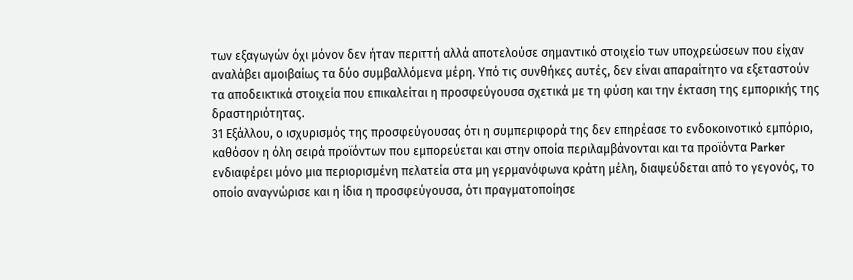των εξαγωγών όχι μόνον δεν ήταν περιττή αλλά αποτελούσε σημαντικό στοιχείο των υποχρεώσεων που είχαν αναλάβει αμοιβαίως τα δύο συμβαλλόμενα μέρη. Υπό τις συνθήκες αυτές, δεν είναι απαραίτητο να εξεταστούν τα αποδεικτικά στοιχεία που επικαλείται η προσφεύγουσα σχετικά με τη φύση και την έκταση της εμπορικής της δραστηριότητας.
31 Εξάλλου, ο ισχυρισμός της προσφεύγουσας ότι η συμπεριφορά της δεν επηρέασε το ενδοκοινοτικό εμπόριο, καθόσον η όλη σειρά προϊόντων που εμπορεύεται και στην οποία περιλαμβάνονται και τα προϊόντα Parker ενδιαφέρει μόνο μια περιορισμένη πελατεία στα μη γερμανόφωνα κράτη μέλη, διαψεύδεται από το γεγονός, το οποίο αναγνώρισε και η ίδια η προσφεύγουσα, ότι πραγματοποίησε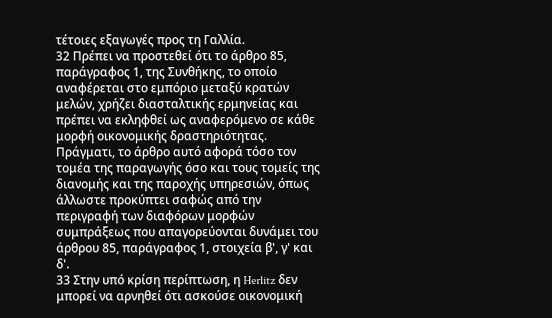τέτοιες εξαγωγές προς τη Γαλλία.
32 Πρέπει να προστεθεί ότι το άρθρο 85, παράγραφος 1, της Συνθήκης, το οποίο αναφέρεται στο εμπόριο μεταξύ κρατών μελών, χρήζει διασταλτικής ερμηνείας και πρέπει να εκληφθεί ως αναφερόμενο σε κάθε μορφή οικονομικής δραστηριότητας. Πράγματι, το άρθρο αυτό αφορά τόσο τον τομέα της παραγωγής όσο και τους τομείς της διανομής και της παροχής υπηρεσιών, όπως άλλωστε προκύπτει σαφώς από την περιγραφή των διαφόρων μορφών συμπράξεως που απαγορεύονται δυνάμει του άρθρου 85, παράγραφος 1, στοιχεία β', γ' και δ'.
33 Στην υπό κρίση περίπτωση, η Herlitz δεν μπορεί να αρνηθεί ότι ασκούσε οικονομική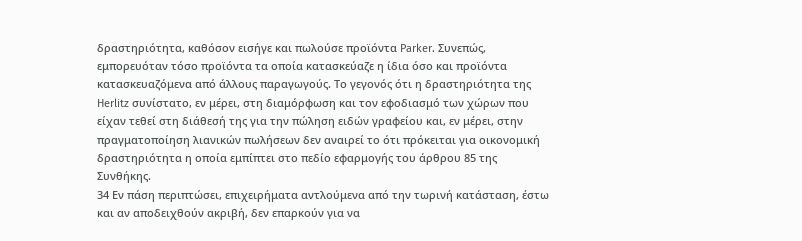δραστηριότητα, καθόσον εισήγε και πωλούσε προϊόντα Parker. Συνεπώς, εμπορευόταν τόσο προϊόντα τα οποία κατασκεύαζε η ίδια όσο και προϊόντα κατασκευαζόμενα από άλλους παραγωγούς. Το γεγονός ότι η δραστηριότητα της Herlitz συνίστατο, εν μέρει, στη διαμόρφωση και τον εφοδιασμό των χώρων που είχαν τεθεί στη διάθεσή της για την πώληση ειδών γραφείου και, εν μέρει, στην πραγματοποίηση λιανικών πωλήσεων δεν αναιρεί το ότι πρόκειται για οικονομική δραστηριότητα η οποία εμπίπτει στο πεδίο εφαρμογής του άρθρου 85 της Συνθήκης.
34 Εν πάση περιπτώσει, επιχειρήματα αντλούμενα από την τωρινή κατάσταση, έστω και αν αποδειχθούν ακριβή, δεν επαρκούν για να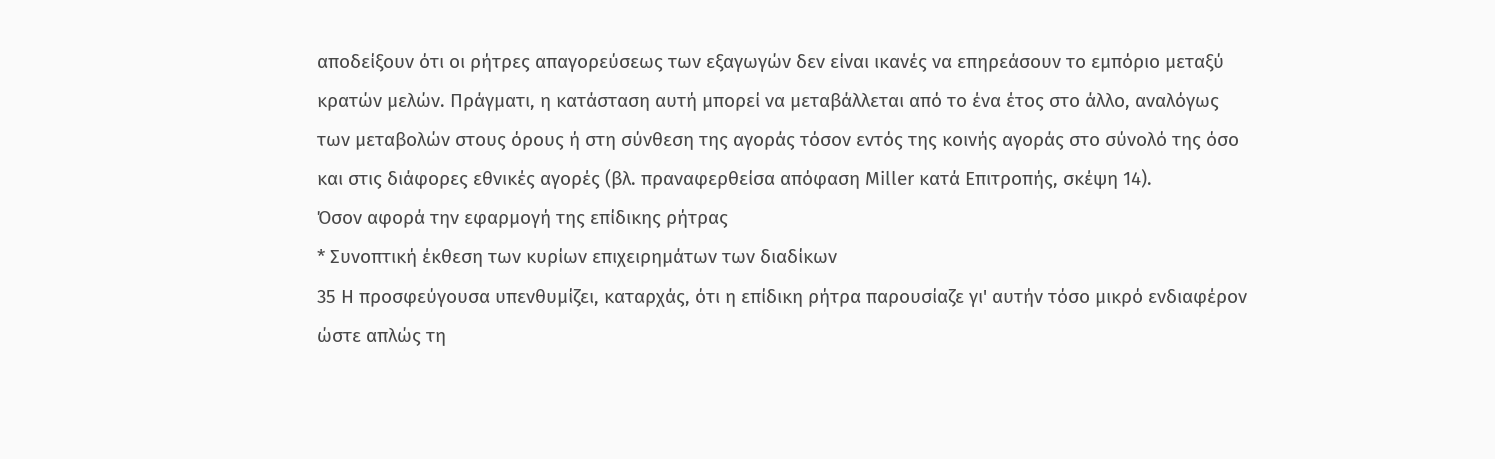αποδείξουν ότι οι ρήτρες απαγορεύσεως των εξαγωγών δεν είναι ικανές να επηρεάσουν το εμπόριο μεταξύ κρατών μελών. Πράγματι, η κατάσταση αυτή μπορεί να μεταβάλλεται από το ένα έτος στο άλλο, αναλόγως των μεταβολών στους όρους ή στη σύνθεση της αγοράς τόσον εντός της κοινής αγοράς στο σύνολό της όσο και στις διάφορες εθνικές αγορές (βλ. πραναφερθείσα απόφαση Miller κατά Επιτροπής, σκέψη 14).
Όσον αφορά την εφαρμογή της επίδικης ρήτρας
* Συνοπτική έκθεση των κυρίων επιχειρημάτων των διαδίκων
35 Η προσφεύγουσα υπενθυμίζει, καταρχάς, ότι η επίδικη ρήτρα παρουσίαζε γι' αυτήν τόσο μικρό ενδιαφέρον ώστε απλώς τη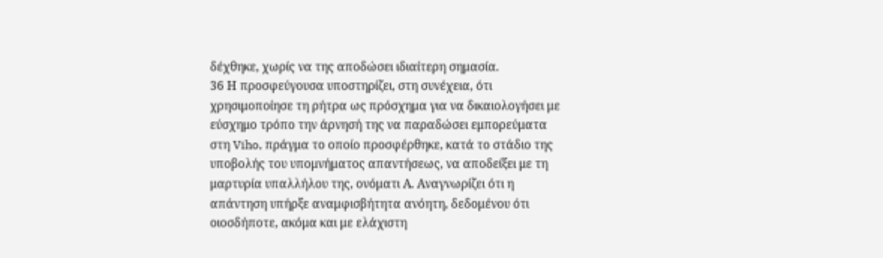δέχθηκε, χωρίς να της αποδώσει ιδιαίτερη σημασία.
36 Η προσφεύγουσα υποστηρίζει, στη συνέχεια, ότι χρησιμοποίησε τη ρήτρα ως πρόσχημα για να δικαιολογήσει με εύσχημο τρόπο την άρνησή της να παραδώσει εμπορεύματα στη Viho, πράγμα το οποίο προσφέρθηκε, κατά το στάδιο της υποβολής του υπομνήματος απαντήσεως, να αποδείξει με τη μαρτυρία υπαλλήλου της, ονόματι Α. Αναγνωρίζει ότι η απάντηση υπήρξε αναμφισβήτητα ανόητη, δεδομένου ότι οιοσδήποτε, ακόμα και με ελάχιστη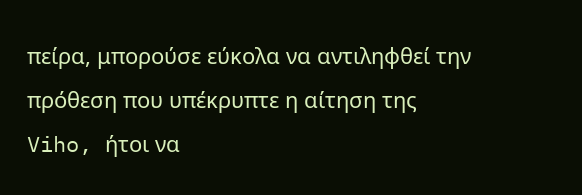πείρα, μπορούσε εύκολα να αντιληφθεί την πρόθεση που υπέκρυπτε η αίτηση της Viho, ήτοι να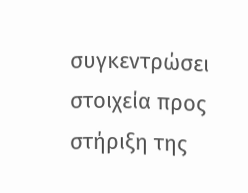συγκεντρώσει στοιχεία προς στήριξη της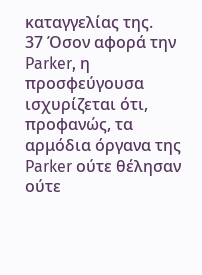καταγγελίας της.
37 Όσον αφορά την Parker, η προσφεύγουσα ισχυρίζεται ότι, προφανώς, τα αρμόδια όργανα της Parker ούτε θέλησαν ούτε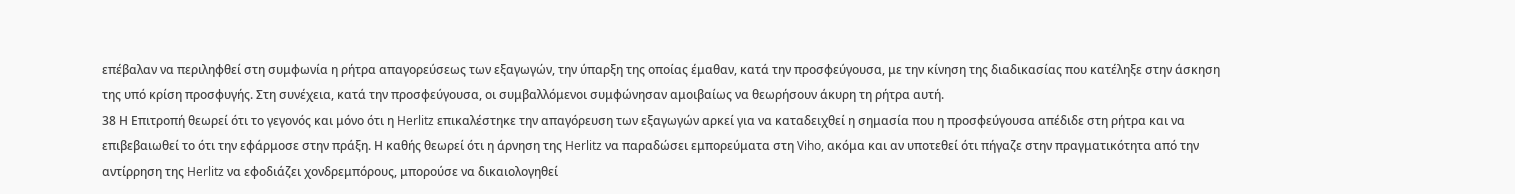επέβαλαν να περιληφθεί στη συμφωνία η ρήτρα απαγορεύσεως των εξαγωγών, την ύπαρξη της οποίας έμαθαν, κατά την προσφεύγουσα, με την κίνηση της διαδικασίας που κατέληξε στην άσκηση της υπό κρίση προσφυγής. Στη συνέχεια, κατά την προσφεύγουσα, οι συμβαλλόμενοι συμφώνησαν αμοιβαίως να θεωρήσουν άκυρη τη ρήτρα αυτή.
38 Η Επιτροπή θεωρεί ότι το γεγονός και μόνο ότι η Herlitz επικαλέστηκε την απαγόρευση των εξαγωγών αρκεί για να καταδειχθεί η σημασία που η προσφεύγουσα απέδιδε στη ρήτρα και να επιβεβαιωθεί το ότι την εφάρμοσε στην πράξη. Η καθής θεωρεί ότι η άρνηση της Herlitz να παραδώσει εμπορεύματα στη Viho, ακόμα και αν υποτεθεί ότι πήγαζε στην πραγματικότητα από την αντίρρηση της Herlitz να εφοδιάζει χονδρεμπόρους, μπορούσε να δικαιολογηθεί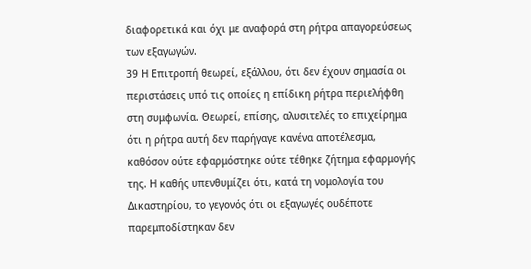διαφορετικά και όχι με αναφορά στη ρήτρα απαγορεύσεως των εξαγωγών.
39 Η Επιτροπή θεωρεί, εξάλλου, ότι δεν έχουν σημασία οι περιστάσεις υπό τις οποίες η επίδικη ρήτρα περιελήφθη στη συμφωνία. Θεωρεί, επίσης, αλυσιτελές το επιχείρημα ότι η ρήτρα αυτή δεν παρήγαγε κανένα αποτέλεσμα, καθόσον ούτε εφαρμόστηκε ούτε τέθηκε ζήτημα εφαρμογής της. Η καθής υπενθυμίζει ότι, κατά τη νομολογία του Δικαστηρίου, το γεγονός ότι οι εξαγωγές ουδέποτε παρεμποδίστηκαν δεν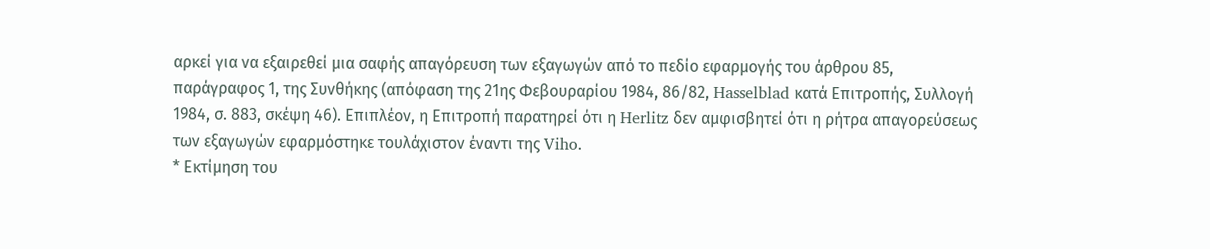αρκεί για να εξαιρεθεί μια σαφής απαγόρευση των εξαγωγών από το πεδίο εφαρμογής του άρθρου 85, παράγραφος 1, της Συνθήκης (απόφαση της 21ης Φεβουραρίου 1984, 86/82, Hasselblad κατά Επιτροπής, Συλλογή 1984, σ. 883, σκέψη 46). Επιπλέον, η Επιτροπή παρατηρεί ότι η Herlitz δεν αμφισβητεί ότι η ρήτρα απαγορεύσεως των εξαγωγών εφαρμόστηκε τουλάχιστον έναντι της Viho.
* Εκτίμηση του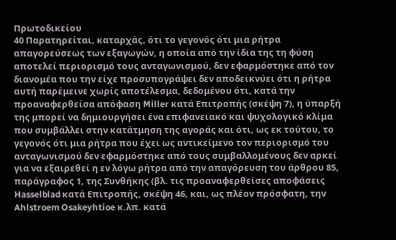Πρωτοδικείου
40 Παρατηρείται, καταρχάς, ότι το γεγονός ότι μια ρήτρα απαγορεύσεως των εξαγωγών, η οποία από την ίδια της τη φύση αποτελεί περιορισμό τους ανταγωνισμού, δεν εφαρμόστηκε από τον διανομέα που την είχε προσυπογράψει δεν αποδεικνύει ότι η ρήτρα αυτή παρέμεινε χωρίς αποτέλεσμα, δεδομένου ότι, κατά την προαναφερθείσα απόφαση Miller κατά Επιτροπής (σκέψη 7), η ύπαρξή της μπορεί να δημιουργήσει ένα επιφανειακό και ψυχολογικό κλίμα που συμβάλλει στην κατάτμηση της αγοράς και ότι, ως εκ τούτου, το γεγονός ότι μια ρήτρα που έχει ως αντικείμενο τον περιορισμό του ανταγωνισμού δεν εφαρμόστηκε από τους συμβαλλομένους δεν αρκεί για να εξαιρεθεί η εν λόγω ρήτρα από την απαγόρευση του άρθρου 85, παράγραφος 1, της Συνθήκης (βλ. τις προαναφερθείσες αποφάσεις Hasselblad κατά Επιτροπής, σκέψη 46, και, ως πλέον πρόσφατη, την Ahlstroem Osakeyhtioe κ.λπ. κατά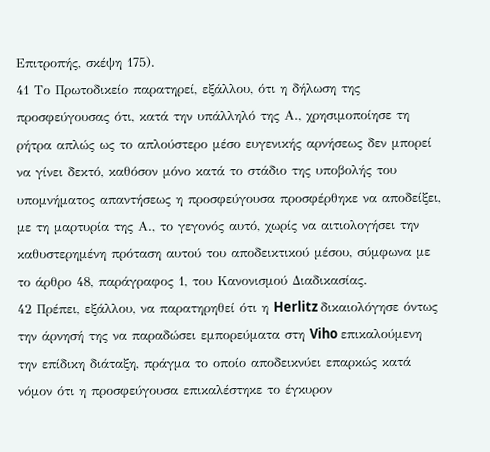Επιτροπής, σκέψη 175).
41 Το Πρωτοδικείο παρατηρεί, εξάλλου, ότι η δήλωση της προσφεύγουσας ότι, κατά την υπάλληλό της Α., χρησιμοποίησε τη ρήτρα απλώς ως το απλούστερο μέσο ευγενικής αρνήσεως δεν μπορεί να γίνει δεκτό, καθόσον μόνο κατά το στάδιο της υποβολής του υπομνήματος απαντήσεως η προσφεύγουσα προσφέρθηκε να αποδείξει, με τη μαρτυρία της Α., το γεγονός αυτό, χωρίς να αιτιολογήσει την καθυστερημένη πρόταση αυτού του αποδεικτικού μέσου, σύμφωνα με το άρθρο 48, παράγραφος 1, του Κανονισμού Διαδικασίας.
42 Πρέπει, εξάλλου, να παρατηρηθεί ότι η Herlitz δικαιολόγησε όντως την άρνησή της να παραδώσει εμπορεύματα στη Viho επικαλούμενη την επίδικη διάταξη, πράγμα το οποίο αποδεικνύει επαρκώς κατά νόμον ότι η προσφεύγουσα επικαλέστηκε το έγκυρον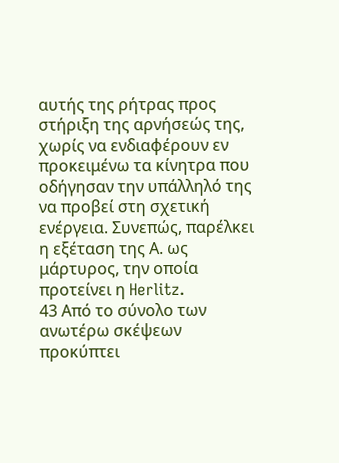αυτής της ρήτρας προς στήριξη της αρνήσεώς της, χωρίς να ενδιαφέρουν εν προκειμένω τα κίνητρα που οδήγησαν την υπάλληλό της να προβεί στη σχετική ενέργεια. Συνεπώς, παρέλκει η εξέταση της Α. ως μάρτυρος, την οποία προτείνει η Herlitz.
43 Από το σύνολο των ανωτέρω σκέψεων προκύπτει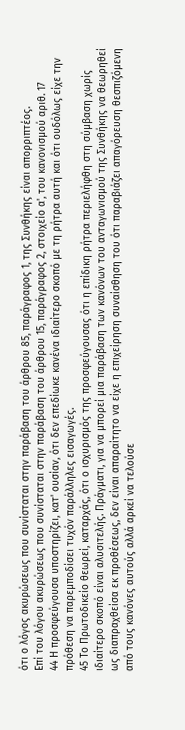ότι ο λόγος ακυρώσεως που συνίσταται στην παράβαση του άρθρου 85, παράγραφος 1, της Συνθήκης είναι απορριπτέος.
Επί του λόγου ακυρώσεως που συνίσταται στην παράβαση του άρθρου 15, παράγραφος 2, στοιχείο α', του κανονισμού αριθ. 17
44 Η προσφεύγουσα υποστηρίζει, κατ' ουσίαν, ότι δεν επεδίωκε κανένα ιδιαίτερο σκοπό με τη ρήτρα αυτή και ότι ουδόλως είχε την πρόθεση να παρεμποδίσει τυχόν παράλληλες εισαγωγές.
45 Το Πρωτοδικείο θεωρεί, καταρχάς, ότι ο ισχυρισμός της προσφεύγουσας ότι η επίδικη ρήτρα περιελήφθη στη σύμβαση χωρίς ιδιαίτερο σκοπό είναι αλυσιτελής. Πράγματι, για να μπορεί μια παράβαση των κανόνων του ανταγωνισμού της Συνθήκης να θεωρηθεί ως διαπραχθείσα εκ προθέσεως, δεν είναι απαραίτητο να είχε η επιχείρηση συναίσθηση του ότι παραβιάζει απαγόρευση θεσπιζόμενη από τους κανόνες αυτούς αλλά αρκεί να τελούσε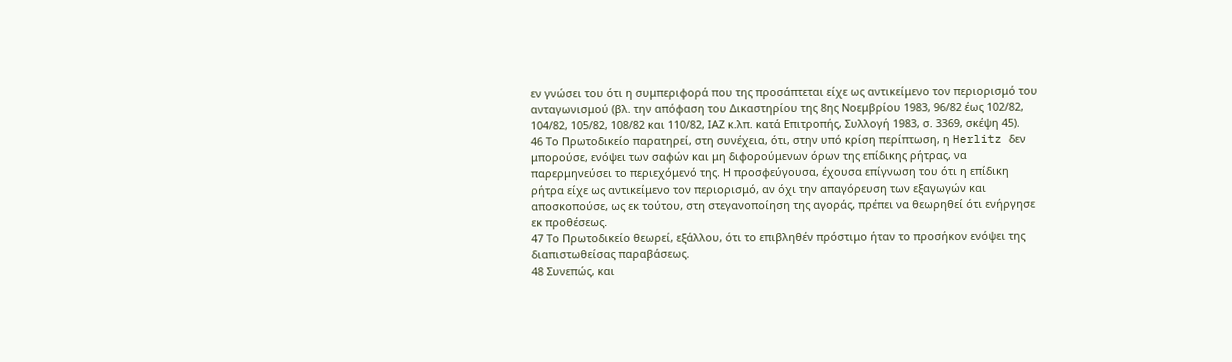εν γνώσει του ότι η συμπεριφορά που της προσάπτεται είχε ως αντικείμενο τον περιορισμό του ανταγωνισμού (βλ. την απόφαση του Δικαστηρίου της 8ης Νοεμβρίου 1983, 96/82 έως 102/82, 104/82, 105/82, 108/82 και 110/82, ΙΑΖ κ.λπ. κατά Επιτροπής, Συλλογή 1983, σ. 3369, σκέψη 45).
46 Το Πρωτοδικείο παρατηρεί, στη συνέχεια, ότι, στην υπό κρίση περίπτωση, η Herlitz δεν μπορούσε, ενόψει των σαφών και μη διφορούμενων όρων της επίδικης ρήτρας, να παρερμηνεύσει το περιεχόμενό της. Η προσφεύγουσα, έχουσα επίγνωση του ότι η επίδικη ρήτρα είχε ως αντικείμενο τον περιορισμό, αν όχι την απαγόρευση των εξαγωγών και αποσκοπούσε, ως εκ τούτου, στη στεγανοποίηση της αγοράς, πρέπει να θεωρηθεί ότι ενήργησε εκ προθέσεως.
47 Το Πρωτοδικείο θεωρεί, εξάλλου, ότι το επιβληθέν πρόστιμο ήταν το προσήκον ενόψει της διαπιστωθείσας παραβάσεως.
48 Συνεπώς, και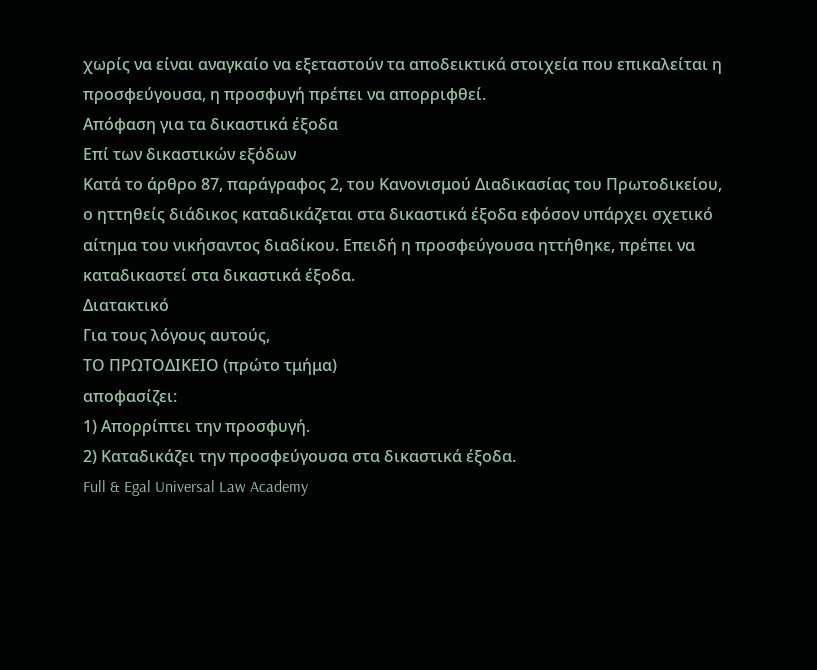χωρίς να είναι αναγκαίο να εξεταστούν τα αποδεικτικά στοιχεία που επικαλείται η προσφεύγουσα, η προσφυγή πρέπει να απορριφθεί.
Απόφαση για τα δικαστικά έξοδα
Επί των δικαστικών εξόδων
Κατά το άρθρο 87, παράγραφος 2, του Κανονισμού Διαδικασίας του Πρωτοδικείου, ο ηττηθείς διάδικος καταδικάζεται στα δικαστικά έξοδα εφόσον υπάρχει σχετικό αίτημα του νικήσαντος διαδίκου. Επειδή η προσφεύγουσα ηττήθηκε, πρέπει να καταδικαστεί στα δικαστικά έξοδα.
Διατακτικό
Για τους λόγους αυτούς,
ΤΟ ΠΡΩΤΟΔΙΚΕΙΟ (πρώτο τμήμα)
αποφασίζει:
1) Απορρίπτει την προσφυγή.
2) Καταδικάζει την προσφεύγουσα στα δικαστικά έξοδα.
Full & Egal Universal Law Academy